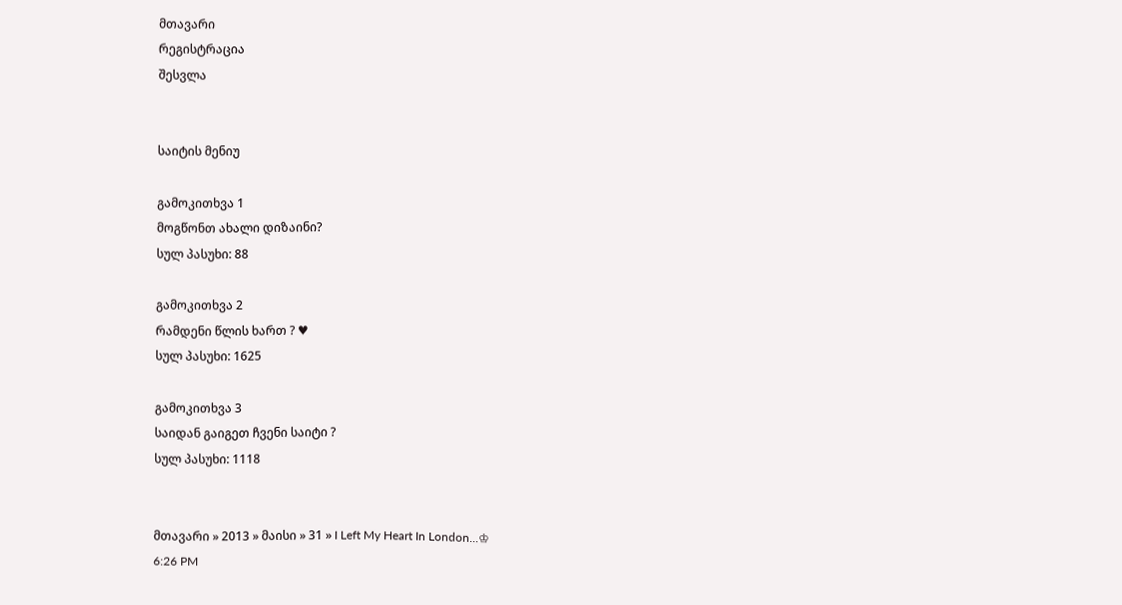მთავარი
რეგისტრაცია
შესვლა


საიტის მენიუ

გამოკითხვა 1
მოგწონთ ახალი დიზაინი?
სულ პასუხი: 88

გამოკითხვა 2
რამდენი წლის ხართ ? ♥
სულ პასუხი: 1625

გამოკითხვა 3
საიდან გაიგეთ ჩვენი საიტი ?
სულ პასუხი: 1118


მთავარი » 2013 » მაისი » 31 » I Left My Heart In London...♔
6:26 PM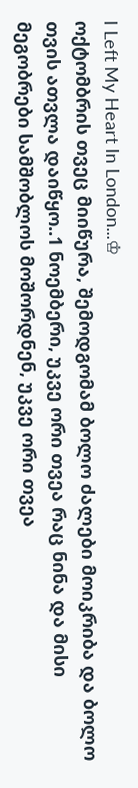I Left My Heart In London...♔
ოქტომბრის თვეც მიიწურა, შემოდგომამ ბოლო ძალები მოიკრიბა და ბოლო თვის ათვლა დაიწყო..1 ნოემბერი, უკვე ორი თვეა რაც ნინა და მისი მეგობრები სამშობლოს მოშორდნენ, უკვე ორი თვეა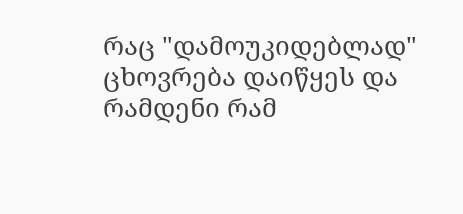რაც "დამოუკიდებლად" ცხოვრება დაიწყეს და რამდენი რამ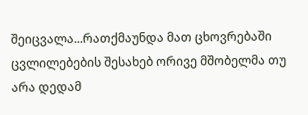შეიცვალა...რათქმაუნდა მათ ცხოვრებაში ცვლილებების შესახებ ორივე მშობელმა თუ არა დედამ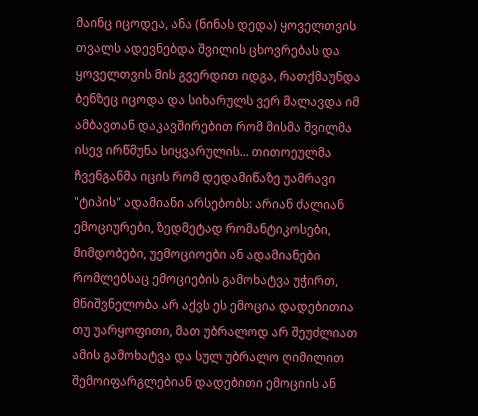მაინც იცოდეა, ანა (ნინას დედა) ყოველთვის თვალს ადევნებდა შვილის ცხოვრებას და ყოველთვის მის გვერდით იდგა, რათქმაუნდა ბენზეც იცოდა და სიხარულს ვერ მალავდა იმ ამბავთან დაკავშირებით რომ მისმა შვილმა ისევ ირწმუნა სიყვარულის... თითოეულმა ჩვენგანმა იცის რომ დედამიწაზე უამრავი "ტიპის" ადამიანი არსებობს: არიან ძალიან ემოციურები, ზედმეტად რომანტიკოსები, მიმდობები, უემოციოები ან ადამიანები რომლებსაც ემოციების გამოხატვა უჭირთ, მნიშვნელობა არ აქვს ეს ემოცია დადებითია თუ უარყოფითი, მათ უბრალოდ არ შეუძლიათ ამის გამოხატვა და სულ უბრალო ღიმილით შემოიფარგლებიან დადებითი ემოციის ან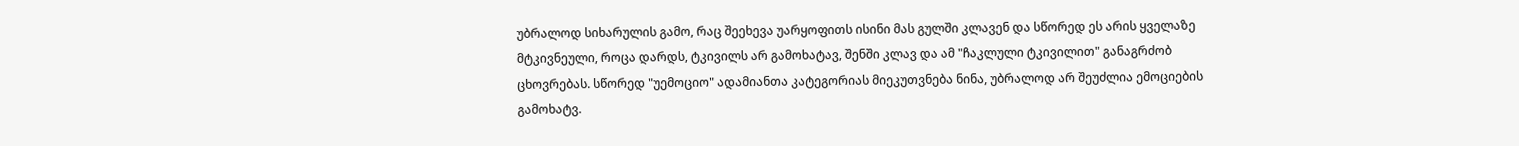უბრალოდ სიხარულის გამო, რაც შეეხევა უარყოფითს ისინი მას გულში კლავენ და სწორედ ეს არის ყველაზე მტკივნეული, როცა დარდს, ტკივილს არ გამოხატავ, შენში კლავ და ამ "ჩაკლული ტკივილით" განაგრძობ ცხოვრებას. სწორედ "უემოციო" ადამიანთა კატეგორიას მიეკუთვნება ნინა, უბრალოდ არ შეუძლია ემოციების გამოხატვ.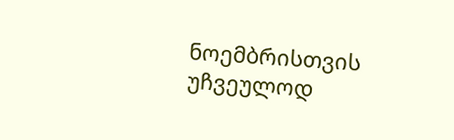ნოემბრისთვის უჩვეულოდ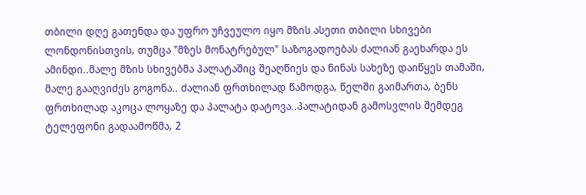თბილი დღე გათენდა და უფრო უჩვეულო იყო მზის ასეთი თბილი სხივები ლონდონისთვის, თუმცა "მზეს მონატრებულ" საზოგადოებას ძალიან გაეხარდა ეს ამინდი..მალე მზის სხივებმა პალატაშიც შეაღწიეს და ნინას სახეზე დაიწყეს თამაში, მალე გააღვიძეს გოგონა.. ძალიან ფრთხილად წამოდგა, წელში გაიმართა, ბენს ფრთხილად აკოცა ლოყაზე და პალატა დატოვა..პალატიდან გამოსვლის შემდეგ ტელეფონი გადაამოწმა, 2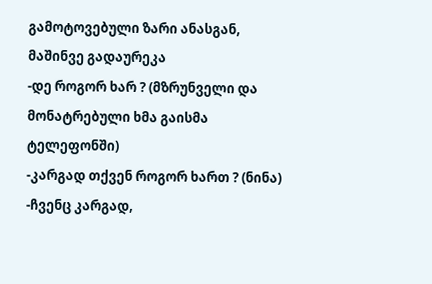გამოტოვებული ზარი ანასგან, მაშინვე გადაურეკა
-დე როგორ ხარ ? (მზრუნველი და მონატრებული ხმა გაისმა ტელეფონში)
-კარგად თქვენ როგორ ხართ ? (ნინა)
-ჩვენც კარგად,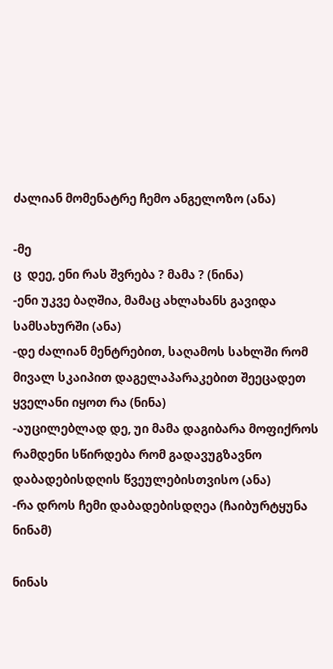ძალიან მომენატრე ჩემო ანგელოზო (ანა)

-მე
ც  დეე, ენი რას შვრება ? მამა ? (ნინა)
-ენი უკვე ბაღშია, მამაც ახლახანს გავიდა სამსახურში (ანა)
-დე ძალიან მენტრებით, საღამოს სახლში რომ მივალ სკაიპით დაგელაპარაკებით შეეცადეთ ყველანი იყოთ რა (ნინა)
-აუცილებლად დე, უი მამა დაგიბარა მოფიქროს რამდენი სწირდება რომ გადავუგზავნო დაბადებისდღის წვეულებისთვისო (ანა)
-რა დროს ჩემი დაბადებისდღეა (ჩაიბურტყუნა ნინამ)

ნინას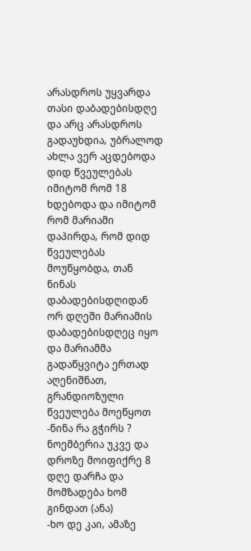არასდროს უყვარდა თასი დაბადებისდღე და არც არასდროს გადაუხდია, უბრალოდ ახლა ვერ აცდებოდა დიდ წვეულებას იმიტომ რომ 18 ხდებოდა და იმიტომ რომ მარიამი დაპირდა, რომ დიდ წვეულებას მოუწყობდა, თან ნინას დაბადებისდღიდან ორ დღეში მარიამის დაბადებისდღეც იყო და მარიამმა გადაწყვიტა ერთად აღენიშნათ, გრანდიოზული წვეულება მოეწყოთ
-ნინა რა გჭირს ? ნოემბერია უკვე და დროზე მოიფიქრე 8 დღე დარჩა და მომზადება ხომ გინდათ (ანა)
-ხო დე კაი, ამაზე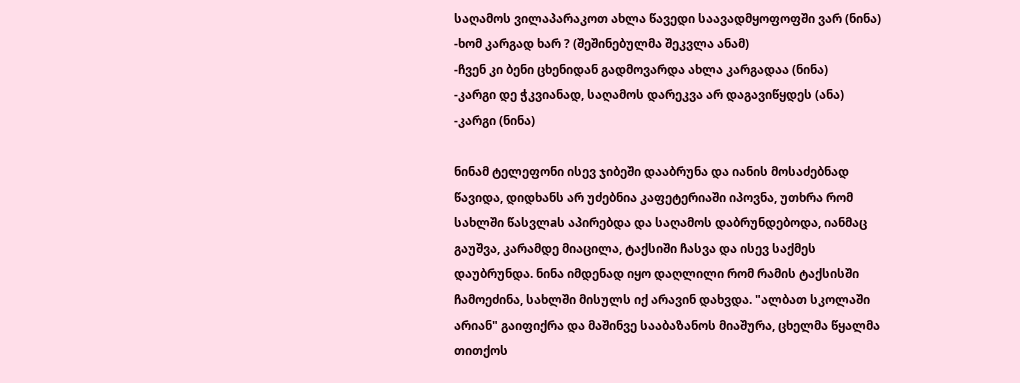საღამოს ვილაპარაკოთ ახლა წავედი საავადმყოფოფში ვარ (ნინა)
-ხომ კარგად ხარ ? (შეშინებულმა შეკვლა ანამ)
-ჩვენ კი ბენი ცხენიდან გადმოვარდა ახლა კარგადაა (ნინა)
-კარგი დე ჭკვიანად, საღამოს დარეკვა არ დაგავიწყდეს (ანა)
-კარგი (ნინა)

ნინამ ტელეფონი ისევ ჯიბეში დააბრუნა და იანის მოსაძებნად წავიდა, დიდხანს არ უძებნია კაფეტერიაში იპოვნა, უთხრა რომ სახლში წასვლaს აპირებდა და საღამოს დაბრუნდებოდა, იანმაც გაუშვა, კარამდე მიაცილა, ტაქსიში ჩასვა და ისევ საქმეს დაუბრუნდა. ნინა იმდენად იყო დაღლილი რომ რამის ტაქსისში ჩამოეძინა, სახლში მისულს იქ არავინ დახვდა. "ალბათ სკოლაში არიან" გაიფიქრა და მაშინვე სააბაზანოს მიაშურა, ცხელმა წყალმა თითქოს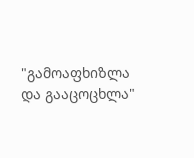"გამოაფხიზლა და გააცოცხლა"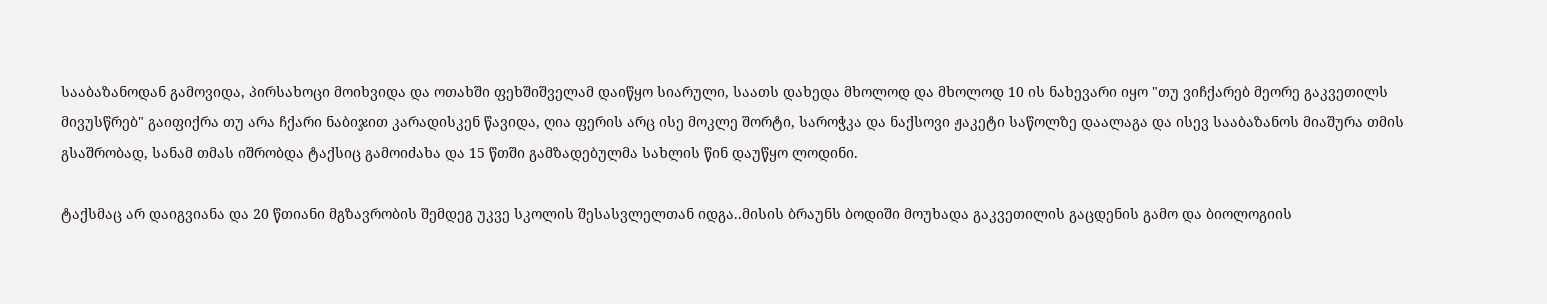სააბაზანოდან გამოვიდა, პირსახოცი მოიხვიდა და ოთახში ფეხშიშველამ დაიწყო სიარული, საათს დახედა მხოლოდ და მხოლოდ 10 ის ნახევარი იყო "თუ ვიჩქარებ მეორე გაკვეთილს მივუსწრებ" გაიფიქრა თუ არა ჩქარი ნაბიჯით კარადისკენ წავიდა, ღია ფერის არც ისე მოკლე შორტი, საროჭკა და ნაქსოვი ჟაკეტი საწოლზე დაალაგა და ისევ სააბაზანოს მიაშურა თმის გსაშრობად, სანამ თმას იშრობდა ტაქსიც გამოიძახა და 15 წთში გამზადებულმა სახლის წინ დაუწყო ლოდინი.

ტაქსმაც არ დაიგვიანა და 20 წთიანი მგზავრობის შემდეგ უკვე სკოლის შესასვლელთან იდგა..მისის ბრაუნს ბოდიში მოუხადა გაკვეთილის გაცდენის გამო და ბიოლოგიის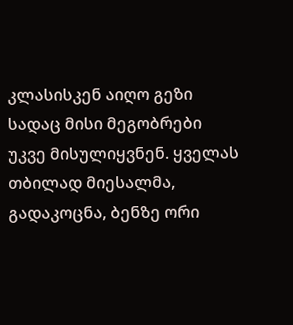კლასისკენ აიღო გეზი სადაც მისი მეგობრები უკვე მისულიყვნენ. ყველას თბილად მიესალმა, გადაკოცნა, ბენზე ორი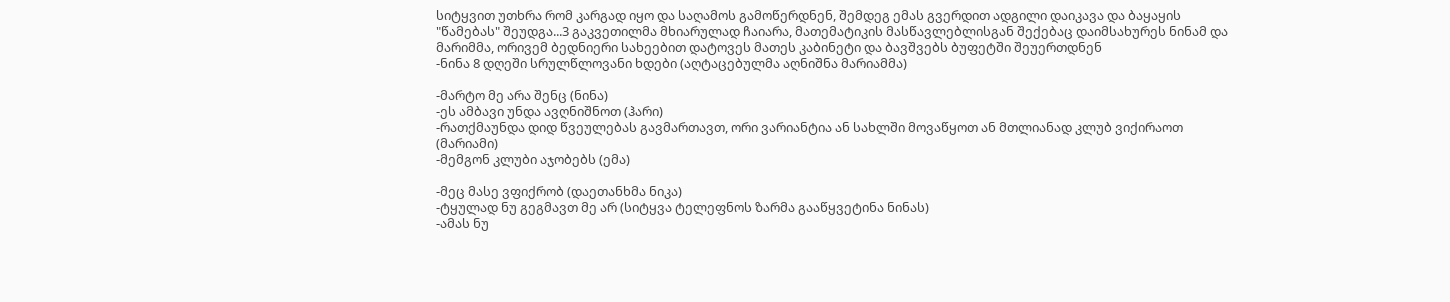სიტყვით უთხრა რომ კარგად იყო და საღამოს გამოწერდნენ, შემდეგ ემას გვერდით ადგილი დაიკავა და ბაყაყის "წამებას" შეუდგა...3 გაკვეთილმა მხიარულად ჩაიარა, მათემატიკის მასწავლებლისგან შექებაც დაიმსახურეს ნინამ და მარიმმა, ორივემ ბედნიერი სახეებით დატოვეს მათეს კაბინეტი და ბავშვებს ბუფეტში შეუერთდნენ
-ნინა 8 დღეში სრულწლოვანი ხდები (აღტაცებულმა აღნიშნა მარიამმა)

-მარტო მე არა შენც (ნინა)
-ეს ამბავი უნდა ავღნიშნოთ (ჰარი)
-რათქმაუნდა დიდ წვეულებას გავმართავთ, ორი ვარიანტია ან სახლში მოვაწყოთ ან მთლიანად კლუბ ვიქირაოთ (მარიამი)
-მემგონ კლუბი აჯობებს (ემა)

-მეც მასე ვფიქრობ (დაეთანხმა ნიკა)
-ტყულად ნუ გეგმავთ მე არ (სიტყვა ტელეფნოს ზარმა გააწყვეტინა ნინას)
-ამას ნუ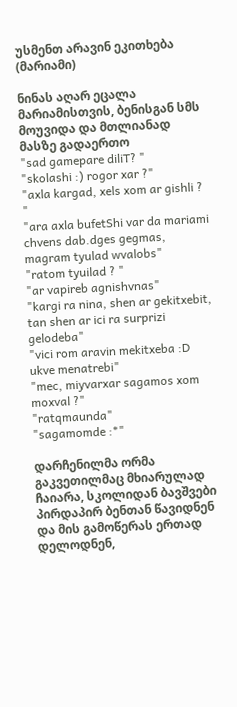უსმენთ არავინ ეკითხება (მარიამი)

ნინას აღარ ეცალა მარიამისთვის, ბენისგან სმს მოუვიდა და მთლიანად მასზე გადაერთო
"sad gamepare diliT? "
"skolashi :) rogor xar ?"
"axla kargad, xels xom ar gishli ? "
"ara axla bufetShi var da mariami chvens dab.dges gegmas, magram tyulad wvalobs"
"ratom tyuilad ? "
"ar vapireb agnishvnas"
"kargi ra nina, shen ar gekitxebit, tan shen ar ici ra surprizi gelodeba"
"vici rom aravin mekitxeba :D ukve menatrebi"
"mec, miyvarxar sagamos xom moxval ?"
"ratqmaunda"
"sagamomde :*"

დარჩენილმა ორმა გაკვეთილმაც მხიარულად ჩაიარა, სკოლიდან ბავშვები პირდაპირ ბენთან წავიდნენ და მის გამოწერას ერთად დელოდნენ,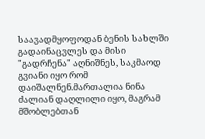საავადმყოფოდან ბენის სახლში გადაინაცვლეს და მისი "გადრჩენა" აღნიშნეს, საკმაოდ გვიანი იყო რომ დაიშალნენ.მართალია ნინა ძალიან დაღლილი იყო, მაგრამ მშობლებთან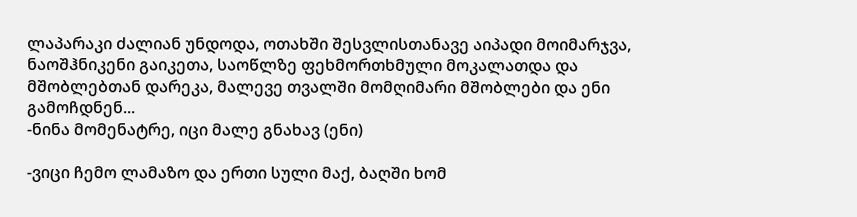ლაპარაკი ძალიან უნდოდა, ოთახში შესვლისთანავე აიპადი მოიმარჯვა, ნაოშჰნიკენი გაიკეთა, საოწლზე ფეხმორთხმული მოკალათდა და მშობლებთან დარეკა, მალევე თვალში მომღიმარი მშობლები და ენი გამოჩდნენ...
-ნინა მომენატრე, იცი მალე გნახავ (ენი)

-ვიცი ჩემო ლამაზო და ერთი სული მაქ, ბაღში ხომ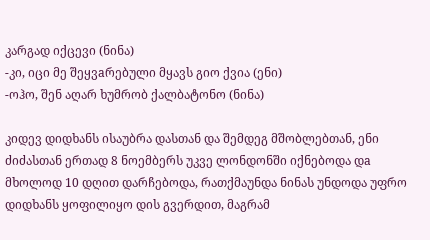კარგად იქცევი (ნინა)
-კი, იცი მე შეყვaრებული მყავს გიო ქვია (ენი)
-ოჰო, შენ აღარ ხუმრობ ქალბატონო (ნინა)

კიდევ დიდხანს ისაუბრა დასთან და შემდეგ მშობლებთან, ენი ძიძასთან ერთად 8 ნოემბერს უკვე ლონდონში იქნებოდა დa მხოლოდ 10 დღით დარჩებოდა, რათქმაუნდა ნინას უნდოდა უფრო დიდხანს ყოფილიყო დის გვერდით, მაგრამ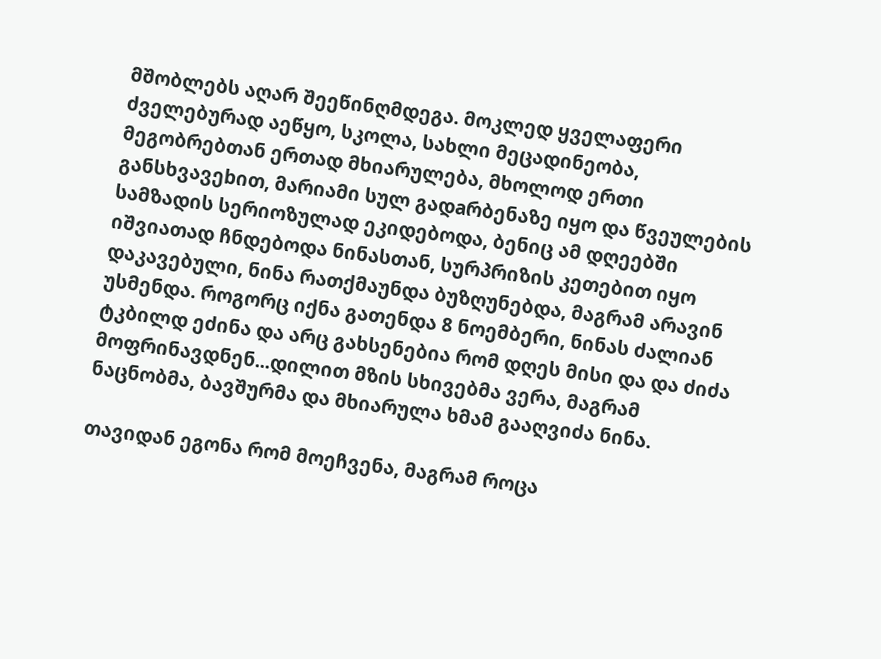მშობლებს აღარ შეეწინღმდეგა. მოკლედ ყველაფერი ძველებურად აეწყო, სკოლა, სახლი მეცადინეობა, მეგობრებთან ერთად მხიარულება, მხოლოდ ერთი განსხვავეbით, მარიამი სულ გადaრბენაზე იყო და წვეულების სამზადის სერიოზულად ეკიდებოდა, ბენიც ამ დღეებში იშვიათად ჩნდებოდა ნინასთან, სურპრიზის კეთებით იყო დაკავებული, ნინა რათქმაუნდა ბუზღუნებდა, მაგრამ არავინ უსმენდა. როგორც იქნა გათენდა 8 ნოემბერი, ნინას ძალიან ტკბილდ ეძინა და არც გახსენებია რომ დღეს მისი და და ძიძა მოფრინავდნენ...დილით მზის სხივებმა ვერა, მაგრამ ნაცნობმა, ბავშურმა და მხიარულა ხმამ გააღვიძა ნინა.

თავიდან ეგონა რომ მოეჩვენა, მაგრამ როცა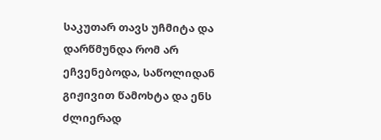საკუთარ თავს უჩმიტა და დარწმუნდა რომ არ ეჩვენებოდა, საწოლიდან გიჟივით წამოხტა და ენს ძლიერად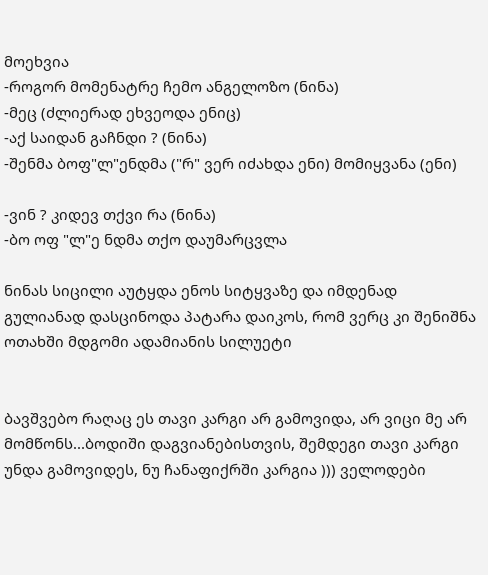მოეხვია
-როგორ მომენატრე ჩემო ანგელოზო (ნინა)
-მეც (ძლიერად ეხვეოდა ენიც)
-აქ საიდან გაჩნდი ? (ნინა)
-შენმა ბოფ"ლ"ენდმა ("რ" ვერ იძახდა ენი) მომიყვანა (ენი)

-ვინ ? კიდევ თქვი რა (ნინა)
-ბო ოფ "ლ"ე ნდმა თქო დაუმარცვლა

ნინას სიცილი აუტყდა ენოს სიტყვაზე და იმდენად გულიანად დასცინოდა პატარა დაიკოს, რომ ვერც კი შენიშნა ოთახში მდგომი ადამიანის სილუეტი


ბავშვებო რაღაც ეს თავი კარგი არ გამოვიდა, არ ვიცი მე არ მომწონს...ბოდიში დაგვიანებისთვის, შემდეგი თავი კარგი უნდა გამოვიდეს, ნუ ჩანაფიქრში კარგია ))) ველოდები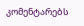კომენტარებს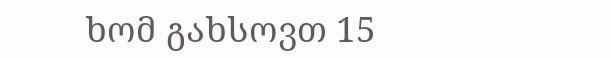ხომ გახსოვთ 15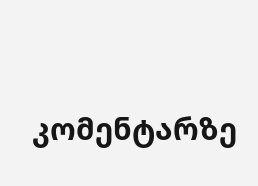კომენტარზე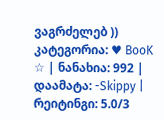ვაგრძელებ ))
კატეგორია: ♥ BooK ☆ | ნანახია: 992 | დაამატა: -Skippy | რეიტინგი: 5.0/3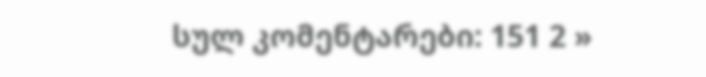სულ კომენტარები: 151 2 »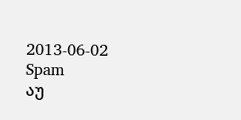2013-06-02 Spam
აუ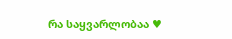რა საყვარლობაა ♥